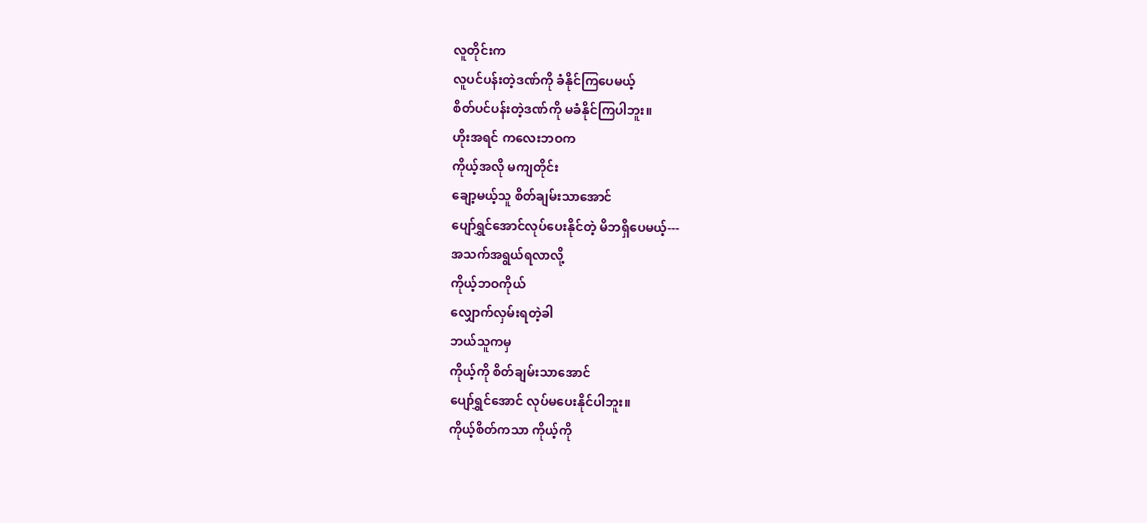လူတိုင်းက
လူပင်ပန်းတဲ့ဒဏ်ကို ခံနိုင်ကြပေမယ့်
စိတ်ပင်ပန်းတဲ့ဒဏ်ကို မခံနိုင်ကြပါဘူး။
ဟိုးအရင် ကလေးဘဝက
ကိုယ့်အလို မကျတိုင်း
ချော့မယ့်သူ စိတ်ချမ်းသာအောင်
ပျော်ရွှင်အောင်လုပ်ပေးနိုင်တဲ့ မိဘရှိပေမယ့်---
အသက်အရွယ်ရလာလို့
ကိုယ့်ဘဝကိုယ်
လျှောက်လှမ်းရတဲ့ခါ
ဘယ်သူကမှ
ကိုယ့်ကို စိတ်ချမ်းသာအောင်
ပျော်ရွှင်အောင် လုပ်မပေးနိုင်ပါဘူး။
ကိုယ့်စိတ်ကသာ ကိုယ့်ကို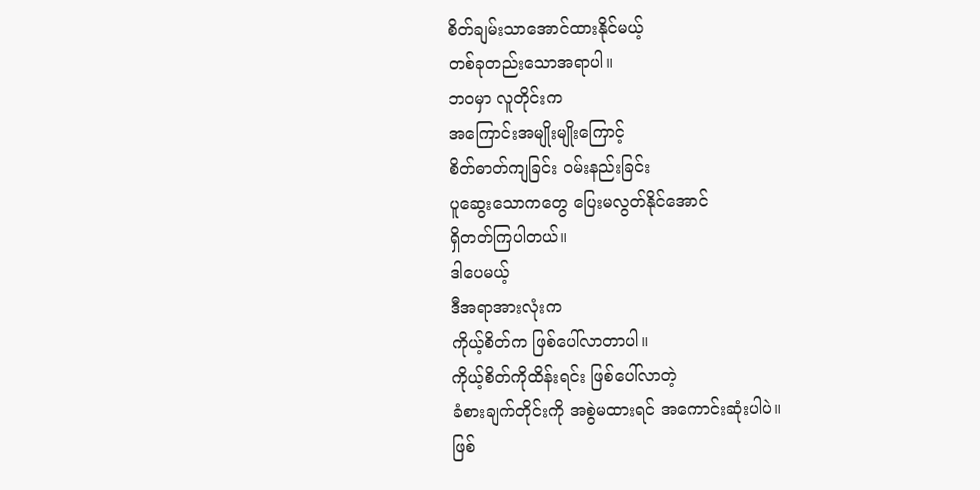စိတ်ချမ်းသာအောင်ထားနိုင်မယ့်
တစ်ခုတည်းသောအရာပါ။
ဘဝမှာ လူတိုင်းက
အကြောင်းအမျိုးမျိုးကြောင့်
စိတ်ဓာတ်ကျခြင်း ဝမ်းနည်းခြင်း
ပူဆွေးသောကတွေ ပြေးမလွတ်နိုင်အောင်
ရှိတတ်ကြပါတယ်။
ဒါပေမယ့်
ဒီအရာအားလုံးက
ကိုယ့်စိတ်က ဖြစ်ပေါ်လာတာပါ။
ကိုယ့်စိတ်ကိုထိန်းရင်း ဖြစ်ပေါ်လာတဲ့
ခံစားချက်တိုင်းကို အစွဲမထားရင် အကောင်းဆုံးပါပဲ။
ဖြစ်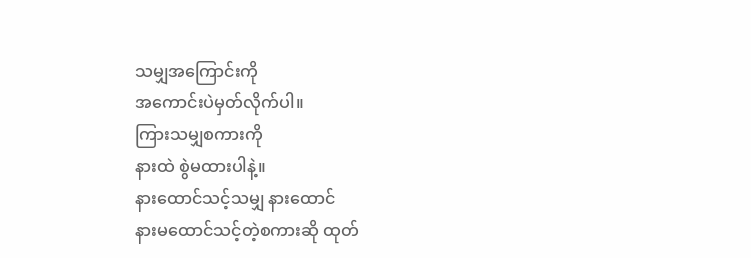သမျှအကြောင်းကို
အကောင်းပဲမှတ်လိုက်ပါ။
ကြားသမျှစကားကို
နားထဲ စွဲမထားပါနဲ့။
နားထောင်သင့်သမျှ နားထောင်
နားမထောင်သင့်တဲ့စကားဆို ထုတ်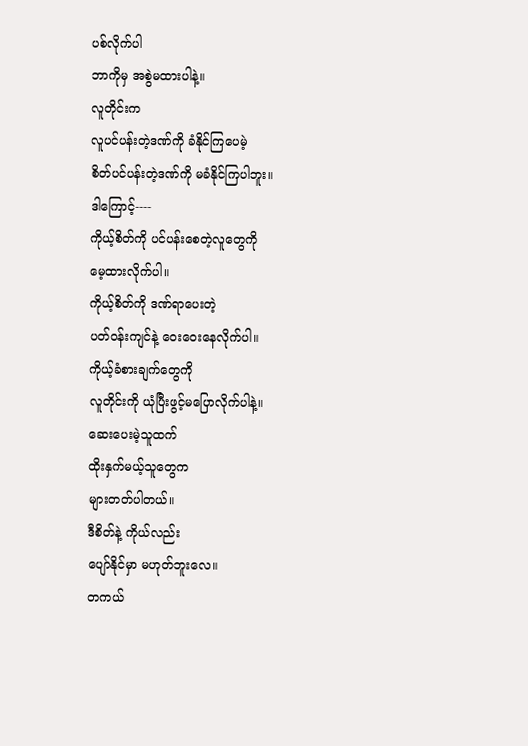ပစ်လိုက်ပါ
ဘာကိုမှ အစွဲမထားပါနဲ့။
လူတိုင်းက
လူပင်ပန်းတဲ့ဒဏ်ကို ခံနိုင်ကြပေမဲ့
စိတ်ပင်ပန်းတဲ့ဒဏ်ကို မခံနိုင်ကြပါဘူး။
ဒါကြောင့်----
ကိုယ့်စိတ်ကို ပင်ပန်းစေတဲ့လူတွေကို
မေ့ထားလိုက်ပါ။
ကိုယ့်စိတ်ကို ဒဏ်ရာပေးတဲ့
ပတ်ဝန်းကျင်နဲ့ ဝေးဝေးနေလိုက်ပါ။
ကိုယ့်ခံစားချက်တွေကို
လူတိုင်းကို ယုံပြီးဖွင့်မပြောလိုက်ပါနဲ့။
ဆေးပေးမဲ့သူထက်
ထိုးနှက်မယ့်သူတွေက
များတတ်ပါတယ်။
ဒီစိတ်နဲ့ ကိုယ်လည်း
ပျော်နိုင်မှာ မဟုတ်ဘူးလေ။
တကယ်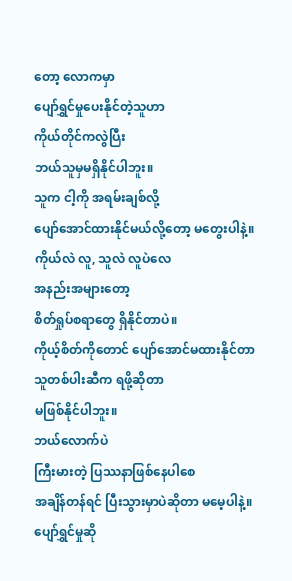တော့ လောကမှာ
ပျော်ရွှင်မှုပေးနိုင်တဲ့သူဟာ
ကိုယ်တိုင်ကလွဲပြီး
ဘယ်သူမှမရှိနိုင်ပါဘူး။
သူက ငါ့ကို အရမ်းချစ်လို့
ပျော်အောင်ထားနိုင်မယ်လို့တော့ မတွေးပါနဲ့။
ကိုယ်လဲ လူ, သူလဲ လူပဲလေ
အနည်းအများတော့
စိတ်ရှုပ်စရာတွေ ရှိနိုင်တာပဲ။
ကိုယ့်စိတ်ကိုတောင် ပျော်အောင်မထားနိုင်တာ
သူတစ်ပါးဆီက ရဖို့ဆိုတာ
မဖြစ်နိုင်ပါဘူး။
ဘယ်လောက်ပဲ
ကြီးမားတဲ့ ပြဿနာဖြစ်နေပါစေ
အချိန်တန်ရင် ပြီးသွားမှာပဲဆိုတာ မမေ့ပါနဲ့။
ပျော်ရွှင်မှုဆို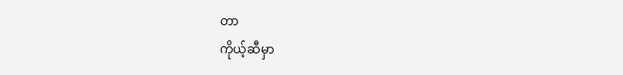တာ
ကိုယ့်ဆီမှာ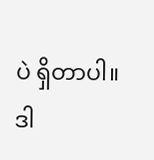ပဲ ရှိတာပါ။
ဒါ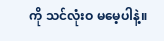ကို သင်လုံးဝ မမေ့ပါနဲ့။